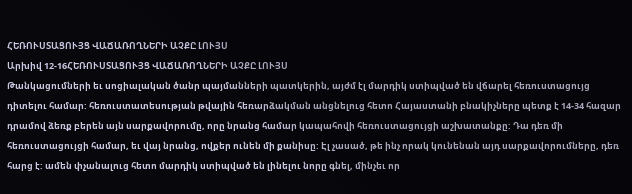ՀԵՌՈՒՍՏԱՑՈՒՅՑ ՎԱՃԱՌՈՂՆԵՐԻ ԱՉՔԸ ԼՈՒՅՍ
Արխիվ 12-16ՀԵՌՈՒՍՏԱՑՈՒՅՑ ՎԱՃԱՌՈՂՆԵՐԻ ԱՉՔԸ ԼՈՒՅՍ
Թանկացումների եւ սոցիալական ծանր պայմանների պատկերին, այժմ էլ մարդիկ ստիպված են վճարել հեռուստացույց դիտելու համար: հեռուստատեսության թվային հեռարձակման անցնելուց հետո Հայաստանի բնակիչները պետք է 14-34 հազար դրամով ձեռք բերեն այն սարքավորումը, որը նրանց համար կապահովի հեռուստացույցի աշխատանքը: Դա դեռ մի հեռուստացույցի համար, եւ վայ նրանց, ովքեր ունեն մի քանիսը: Էլ չասած, թե ինչ որակ կունենան այդ սարքավորումները, դեռ հարց է: ամեն փչանալուց հետո մարդիկ ստիպված են լինելու նորը գնել, մինչեւ որ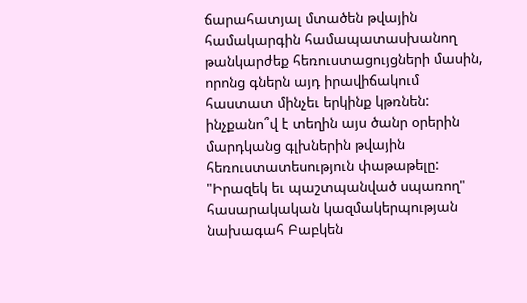ճարահատյալ մտածեն թվային համակարգին համապատասխանող թանկարժեք հեռուստացույցների մասին, որոնց գներն այդ իրավիճակում հաստատ մինչեւ երկինք կթռնեն:
ինչքանո՞վ է տեղին այս ծանր օրերին մարդկանց գլխներին թվային հեռուստատեսություն փաթաթելը: "Իրազեկ եւ պաշտպանված սպառող" հասարակական կազմակերպության նախագահ Բաբկեն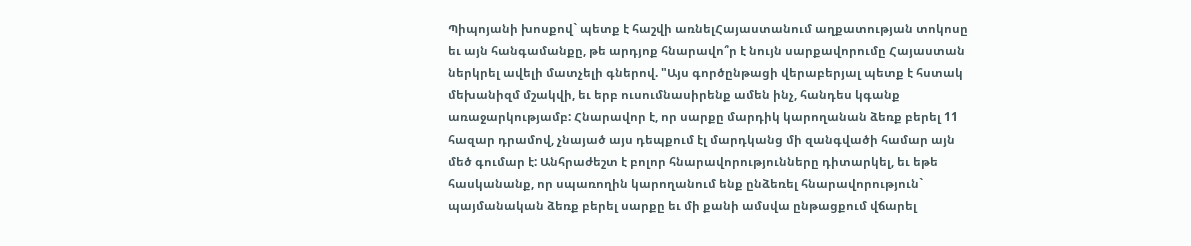Պիպոյանի խոսքով` պետք է հաշվի առնելՀայաստանում աղքատության տոկոսը եւ այն հանգամանքը, թե արդյոք հնարավո՞ր է նույն սարքավորումը Հայաստան ներկրել ավելի մատչելի գներով. "Այս գործընթացի վերաբերյալ պետք է հստակ մեխանիզմ մշակվի, եւ երբ ուսումնասիրենք ամեն ինչ, հանդես կգանք առաջարկությամբ: Հնարավոր է, որ սարքը մարդիկ կարողանան ձեռք բերել 11 հազար դրամով, չնայած այս դեպքում էլ մարդկանց մի զանգվածի համար այն մեծ գումար է: Անհրաժեշտ է բոլոր հնարավորությունները դիտարկել, եւ եթե հասկանանք, որ սպառողին կարողանում ենք ընձեռել հնարավորություն` պայմանական ձեռք բերել սարքը եւ մի քանի ամսվա ընթացքում վճարել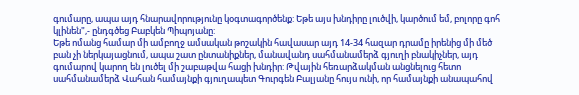գումարը, ապա այդ հնարավորությունը կօգտագործենք: Եթե այս խնդիրը լուծվի, կարծում եմ, բոլորը գոհ կլինեն",- ընդգծեց Բաբկեն Պիպոյանը:
Եթե ոմանց համար մի ամբողջ ամսական թոշակին հավասար այդ 14-34 հազար դրամը իրենից մի մեծ բան չի ներկայացնում, ապա շատ ընտանիքներ, մանավանդ սահմանամերձ գյուղի բնակիչներ, այդ գումարով կարող են լուծել մի շաբաթվա հացի խնդիր: Թվային հեռարձակման անցնելուց հետո սահմանամերձ Վահան համայնքի գյուղապետ Գուրգեն Բալյանը հույս ունի, որ համայնքի անապահով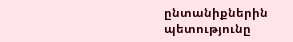ընտանիքներին պետությունը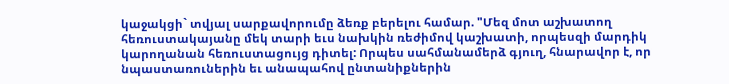կաջակցի` տվյալ սարքավորումը ձեռք բերելու համար. "Մեզ մոտ աշխատող հեռուստակայանը մեկ տարի եւս նախկին ռեժիմով կաշխատի, որպեսզի մարդիկ կարողանան հեռուստացույց դիտել: Որպես սահմանամերձ գյուղ, հնարավոր է, որ նպաստառուներին եւ անապահով ընտանիքներին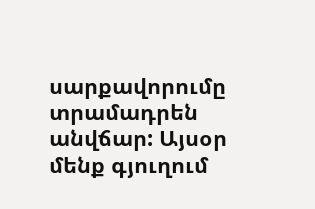սարքավորումը տրամադրեն անվճար: Այսօր մենք գյուղում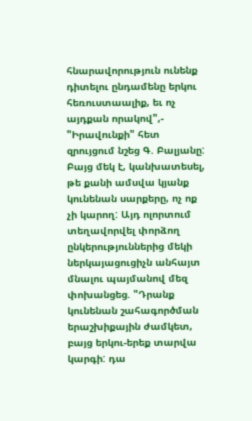հնարավորություն ունենք դիտելու ընդամենը երկու հեռուստաալիք, եւ ոչ այդքան որակով",- "Իրավունքի" հետ զրույցում նշեց Գ. Բալյանը:
Բայց մեկ է, կանխատեսել, թե քանի ամսվա կյանք կունենան սարքերը, ոչ ոք չի կարող: Այդ ոլորտում տեղավորվել փորձող ընկերություններից մեկի ներկայացուցիչն անհայտ մնալու պայմանով մեզ փոխանցեց. "Դրանք կունենան շահագործման երաշխիքային ժամկետ, բայց երկու-երեք տարվա կարգի: դա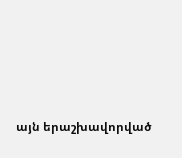այն երաշխավորված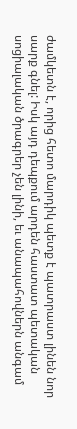ժամկետն է, որից հետո մարդիկ պետք է պատրաստ լինեն նոր սարք գնել: Իսկ այդ դեպքում արդեն հաստատ պետական սոցիալական ծրագրեր չեն լինի, եւ անապահովներն անգամ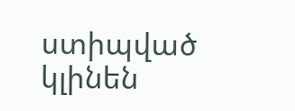ստիպված կլինեն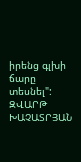իրենց գլխի ճարը տեսնել":
ԶՎԱՐԹ ԽԱՉԱՏՐՅԱՆ